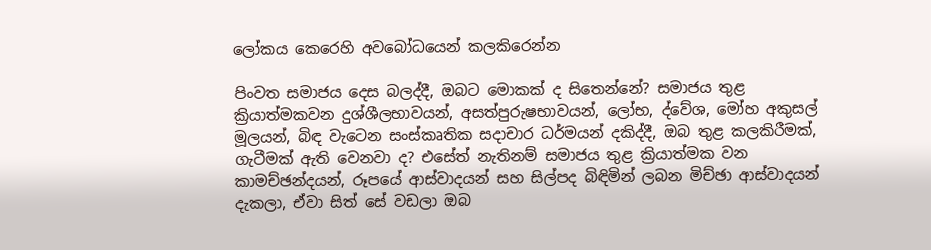ලෝකය කෙරෙහි අවබෝධයෙන් කලකිරෙන්න

පිංවත සමාජය දෙස බලද්දී, ඔබට මොකක් ද සිතෙන්නේ? සමාජය තුළ ක්‍රියාත්මකවන දුශ්ශීලභාවයන්, අසත්පුරුෂභාවයන්, ලෝභ, ද්වේශ, මෝහ අකුසල් මූලයන්, බිඳ වැටෙන සංස්කෘතික සදාචාර ධර්මයන් දකිද්දී, ඔබ තුළ කලකිරීමක්, ගැටීමක් ඇති වෙනවා ද? එසේත් නැතිනම් සමාජය තුළ ක්‍රියාත්මක වන කාමච්ඡන්දයන්, රූපයේ ආස්වාදයන් සහ සිල්පද බිඳිමින් ලබන මිච්ඡා ආස්වාදයන් දැකලා, ඒවා සිත් සේ වඩලා ඔබ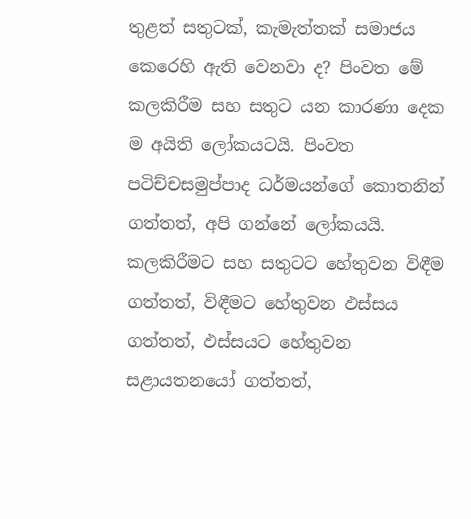තුළත් සතුටක්, කැමැත්තක් සමාජය කෙරෙහි ඇති වෙනවා ද? පිංවත මේ කලකිරීම සහ සතුට යන කාරණා දෙක ම අයිති ලෝකයටයි. පිංවත පටිච්චසමුප්පාද ධර්මයන්ගේ කොතනින් ගත්තත්, අපි ගන්නේ ලෝකයයි. කලකිරීමට සහ සතුටට හේතුවන විඳීම ගත්තත්, විඳීමට හේතුවන ඵස්සය ගත්තත්, ඵස්සයට හේතුවන සළායතනයෝ ගත්තත්,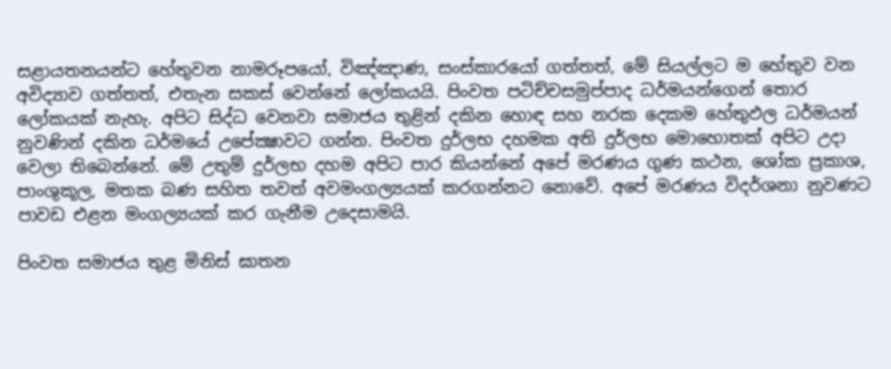සළායතනයන්ට හේතුවන නාමරූපයෝ, විඤ්ඤාණ, සංස්කාරයෝ ගත්තත්, මේ සියල්ලට ම හේතුව වන අවිද්‍යාව ගත්තත්, එතැන සකස් වෙන්නේ ලෝකයයි. පිංවත පටිච්චසමුප්පාද ධර්මයන්ගෙන් තොර ලෝකයක් නැහැ. අපිට සිද්ධ වෙනවා සමාජය තුළින් දකින හොඳ සහ නරක දෙකම හේතුඵල ධර්මයන් නුවණින් දකින ධර්මයේ උපේක්‍ෂාවට ගන්න. පිංවත දුර්ලභ දහමක අති දුර්ලභ මොහොතක් අපිට උදා වෙලා තිබෙන්නේ. මේ උතුම් දුර්ලභ දහම අපිට පාර කියන්නේ අපේ මරණය ගුණ කථන, ශෝක ප්‍රකාශ, පාංශුකූල, මතක බණ සහිත තවත් අවමංගල්‍යයක් කරගන්නට නොවේ. අපේ මරණය විදර්ශනා නුවණට පාවඩ එළන මංගල්‍යයක් කර ගැනීම උදෙසාමයි.

පිංවත සමාජය තුළ මිනිස් ඝාතන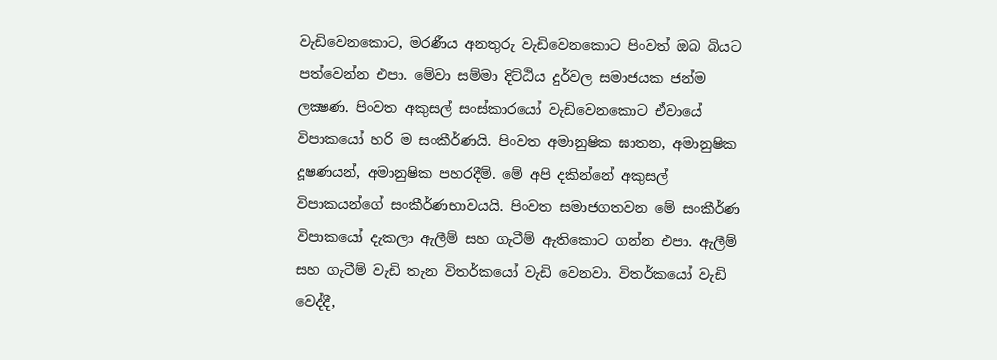වැඩිවෙනකොට, මරණීය අනතුරු වැඩිවෙනකොට පිංවත් ඔබ බියට පත්වෙන්න එපා. මේවා සම්මා දිට්ඨිය දුර්වල සමාජයක ජන්ම ලක්‍ෂණ. පිංවත අකුසල් සංස්කාරයෝ වැඩිවෙනකොට ඒවායේ විපාකයෝ හරි ම සංකීර්ණයි. පිංවත අමානුෂික ඝාතන, අමානුෂික දූෂණයන්, අමානුෂික පහරදීම්. මේ අපි දකින්නේ අකුසල් විපාකයන්ගේ සංකීර්ණභාවයයි. පිංවත සමාජගතවන මේ සංකීර්ණ විපාකයෝ දැකලා ඇලීම් සහ ගැටීම් ඇතිකොට ගන්න එපා. ඇලීම් සහ ගැටීම් වැඩි තැන විතර්කයෝ වැඩි වෙනවා. විතර්කයෝ වැඩි වෙද්දී,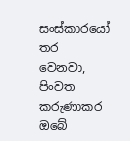සංස්කාරයෝ තර වෙනවා, පිංවත කරුණාකර ඔබේ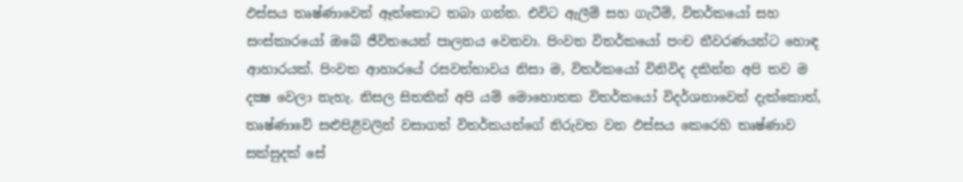ඵස්සය තෘෂ්ණාවෙන් ඈත්කොට තබා ගන්න. එවිට ඇලීම් සහ ගැටීම්, විතර්කයෝ සහ සංස්කාරයෝ ඔබේ ජීවිතයෙන් පාලනය වෙනවා. පිංවත විතර්කයෝ පංච නීවරණයන්ට හොඳ ආහාරයක්. පිංවත ආහාරයේ රසවත්භාවය නිසා ම, විතර්කයෝ විනිවිද දකින්න අපි තව ම දක්‍ෂ වෙලා නැහැ. නිසල සිතකින් අපි යම් මොහොතක විතර්කයෝ විදර්ශනාවෙන් දැක්කොත්, තෘෂ්ණාවේ සළුපිළිවලින් වසාගත් විතර්කයන්ගේ නිරුවත වන ඵස්සය කෙරෙහි තෘෂ්ණාව සක්සුදක් සේ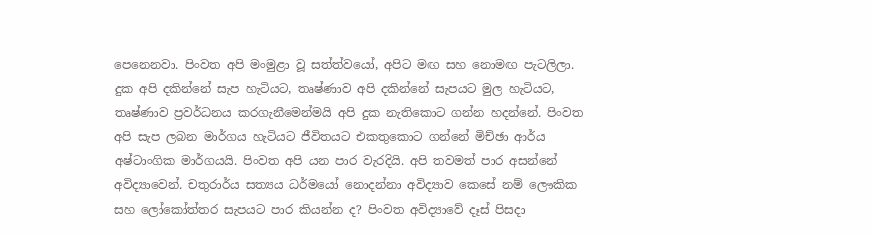පෙනෙනවා. පිංවත අපි මංමුළා වූ සත්ත්වයෝ, අපිට මඟ සහ නොමඟ පැටලිලා. දුක අපි දකින්නේ සැප හැටියට, තෘෂ්ණාව අපි දකින්නේ සැපයට මුල හැටියට, තෘෂ්ණාව ප්‍රවර්ධනය කරගැනීමෙන්මයි අපි දුක නැතිකොට ගන්න හදන්නේ. පිංවත අපි සැප ලබන මාර්ගය හැටියට ජීවිතයට එකතුකොට ගන්නේ මිච්ඡා ආර්ය අෂ්ටාංගික මාර්ගයයි. පිංවත අපි යන පාර වැරදියි. අපි තවමත් පාර අසන්නේ අවිද්‍යාවෙන්. චතුරාර්ය සත්‍යය ධර්මයෝ නොදන්නා අවිද්‍යාව කෙසේ නම් ලෞකික සහ ලෝකෝත්තර සැපයට පාර කියන්න ද? පිංවත අවිද්‍යාවේ දෑස් පිසදා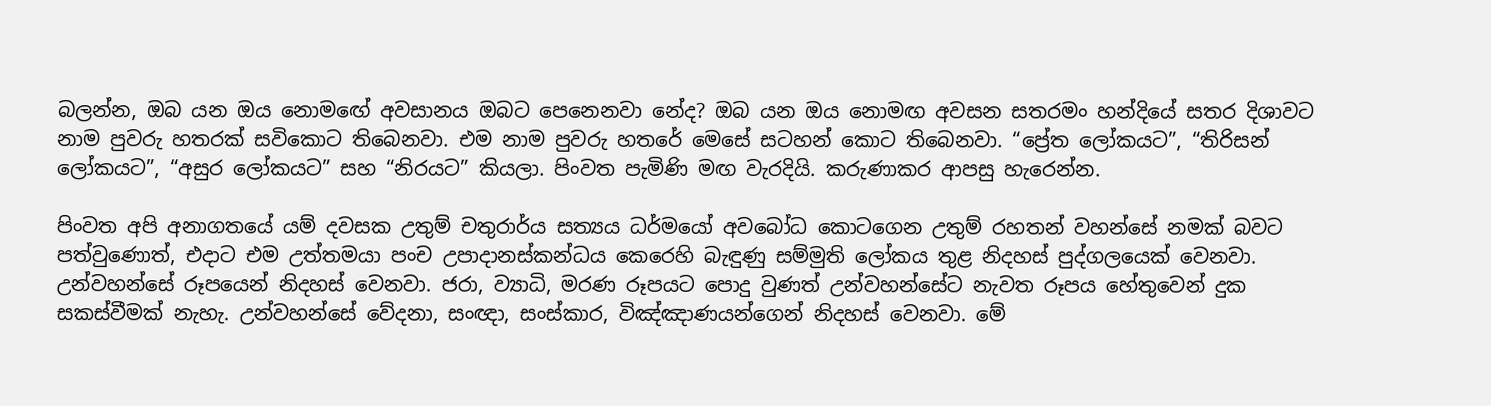බලන්න, ඔබ යන ඔය නොමඟේ අවසානය ඔබට පෙනෙනවා නේද? ඔබ යන ඔය නොමඟ අවසන සතරමං හන්දියේ සතර දිශාවට නාම පුවරු හතරක් සවිකොට තිබෙනවා. එම නාම පුවරු හතරේ මෙසේ සටහන් කොට තිබෙනවා. “ප්‍රේත ලෝකයට”, “තිරිසන් ලෝකයට”, “අසුර ලෝකයට” සහ “නිරයට” කියලා. පිංවත පැමිණි මඟ වැරදියි. කරුණාකර ආපසු හැරෙන්න.

පිංවත අපි අනාගතයේ යම් දවසක උතුම් චතුරාර්ය සත්‍යය ධර්මයෝ අවබෝධ කොටගෙන උතුම් රහතන් වහන්සේ නමක් බවට පත්වුණොත්, එදාට එම උත්තමයා පංච උපාදානස්කන්ධය කෙරෙහි බැඳුණු සම්මුති ලෝකය තුළ නිදහස් පුද්ගලයෙක් වෙනවා. උන්වහන්සේ රූපයෙන් නිදහස් වෙනවා. ජරා, ව්‍යාධි, මරණ රූපයට පොදු වුණත් උන්වහන්සේට නැවත රූපය හේතුවෙන් දුක සකස්වීමක් නැහැ. උන්වහන්සේ වේදනා, සංඥා, සංස්කාර, විඤ්ඤාණයන්ගෙන් නිදහස් වෙනවා. මේ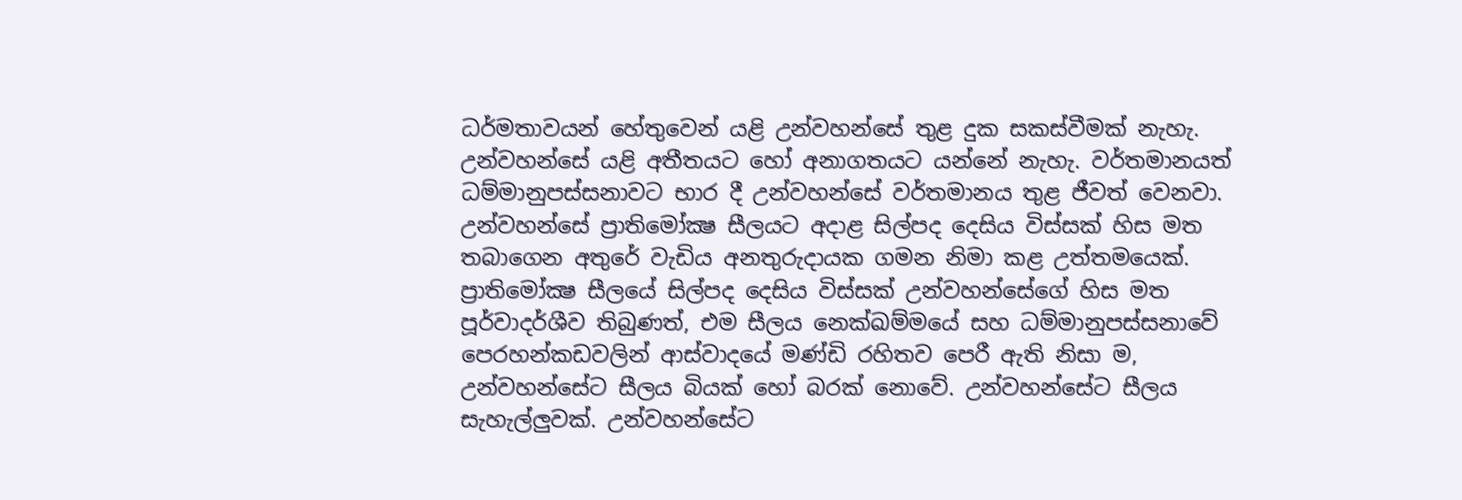ධර්මතාවයන් හේතුවෙන් යළි උන්වහන්සේ තුළ දුක සකස්වීමක් නැහැ. උන්වහන්සේ යළි අතීතයට හෝ අනාගතයට යන්නේ නැහැ. වර්තමානයත් ධම්මානුපස්සනාවට භාර දී උන්වහන්සේ වර්තමානය තුළ ජීවත් වෙනවා. උන්වහන්සේ ප්‍රාතිමෝක්‍ෂ සීලයට අදාළ සිල්පද දෙසිය විස්සක් හිස මත තබාගෙන අතුරේ වැඩිය අනතුරුදායක ගමන නිමා කළ උත්තමයෙක්. ප්‍රාතිමෝක්‍ෂ සීලයේ සිල්පද දෙසිය විස්සක් උන්වහන්සේගේ හිස මත පූර්වාදර්ශීව තිබුණත්, එම සීලය නෙක්ඛම්මයේ සහ ධම්මානුපස්සනාවේ පෙරහන්කඩවලින් ආස්වාදයේ මණ්ඩි රහිතව පෙරී ඇති නිසා ම, උන්වහන්සේට සීලය බියක් හෝ බරක් නොවේ. උන්වහන්සේට සීලය සැහැල්ලුවක්. උන්වහන්සේට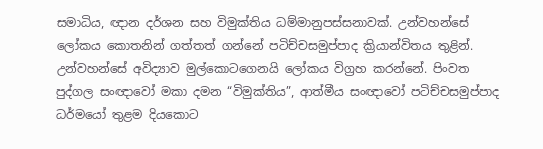සමාධිය, ඥාන දර්ශන සහ විමුක්තිය ධම්මානුපස්සනාවක්. උන්වහන්සේ ලෝකය කොතනින් ගත්තත් ගන්නේ පටිච්චසමුප්පාද ක්‍රියාන්විතය තුළින්. උන්වහන්සේ අවිද්‍යාව මුල්කොටගෙනයි ලෝකය විග්‍රහ කරන්නේ. පිංවත පුද්ගල සංඥාවෝ මකා දමන “විමුක්තිය”, ආත්මීය සංඥාවෝ පටිච්චසමුප්පාද ධර්මයෝ තුළම දියකොට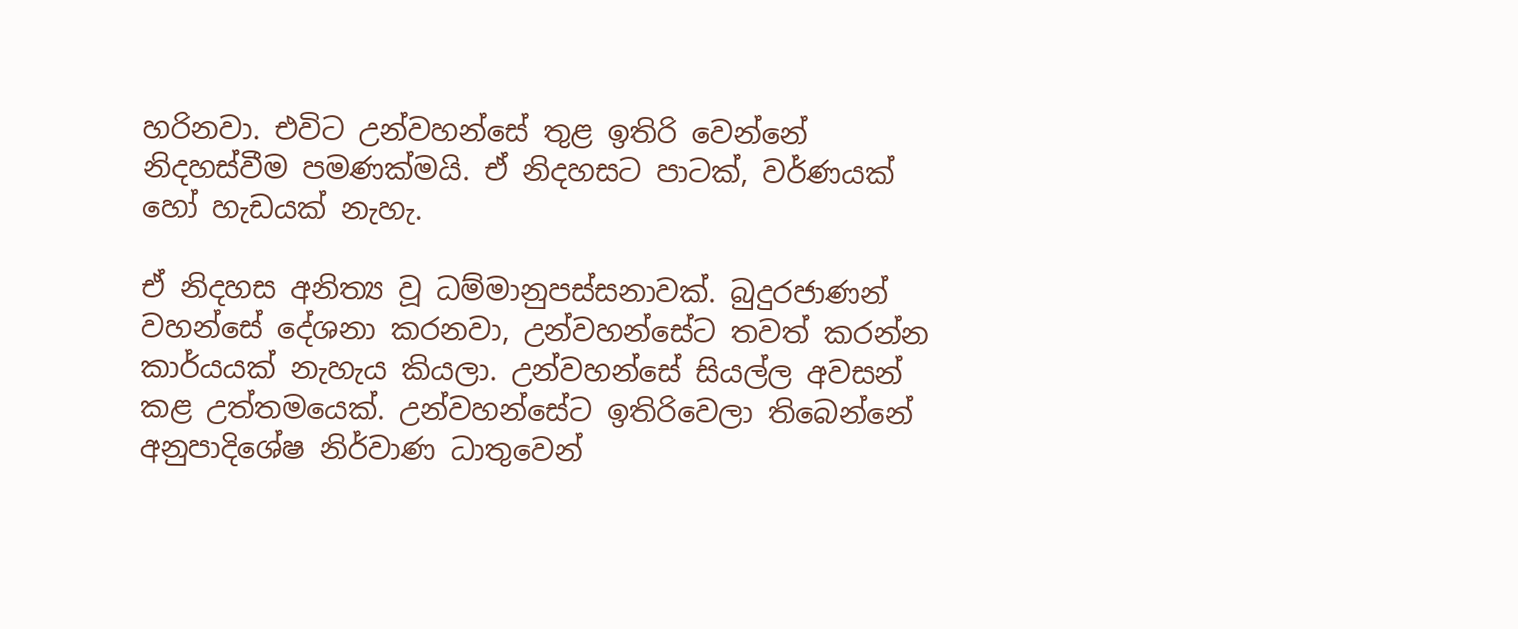හරිනවා. එවිට උන්වහන්සේ තුළ ඉතිරි වෙන්නේ නිදහස්වීම පමණක්මයි. ඒ නිදහසට පාටක්, වර්ණයක් හෝ හැඩයක් නැහැ.

ඒ නිදහස අනිත්‍ය වූ ධම්මානුපස්සනාවක්. බුදුරජාණන් වහන්සේ දේශනා කරනවා, උන්වහන්සේට තවත් කරන්න කාර්යයක් නැහැය කියලා. උන්වහන්සේ සියල්ල අවසන් කළ උත්තමයෙක්. උන්වහන්සේට ඉතිරිවෙලා තිබෙන්නේ අනුපාදිශේෂ නිර්වාණ ධාතුවෙන්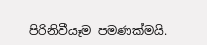පිරිනිවීයෑම පමණක්මයි.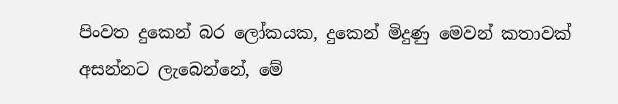පිංවත දුකෙන් බර ලෝකයක, දුකෙන් මිදුණු මෙවන් කතාවක් අසන්නට ලැබෙන්නේ, මේ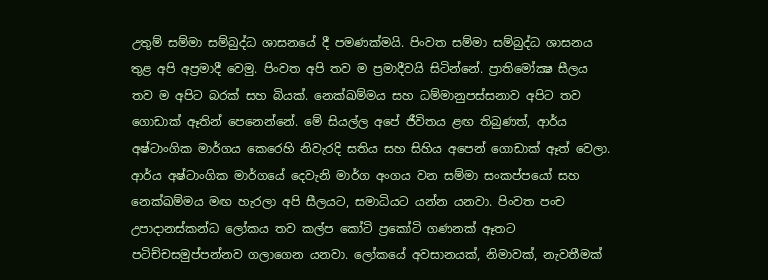උතුම් සම්මා සම්බුද්ධ ශාසනයේ දී පමණක්මයි. පිංවත සම්මා සම්බුද්ධ ශාසනය තුළ අපි අප්‍රමාදී වෙමු. පිංවත අපි තව ම ප්‍රමාදීවයි සිටින්නේ. ප්‍රාතිමෝක්‍ෂ සීලය තව ම අපිට බරක් සහ බියක්. නෙක්ඛම්මය සහ ධම්මානුපස්සනාව අපිට තව ගොඩාක් ඈතින් පෙනෙන්නේ. මේ සියල්ල අපේ ජීවිතය ළඟ තිබුණත්, ආර්ය අෂ්ටාංගික මාර්ගය කෙරෙහි නිවැරදි සතිය සහ සිහිය අපෙන් ගොඩාක් ඈත් වෙලා. ආර්ය අෂ්ටාංගික මාර්ගයේ දෙවැනි මාර්ග අංගය වන සම්මා සංකප්පයෝ සහ නෙක්ඛම්මය මඟ හැරලා අපි සීලයට, සමාධියට යන්න යනවා. පිංවත පංච උපාදානස්කන්ධ ලෝකය තව කල්ප කෝටි ප්‍රකෝටි ගණනක් ඈතට පටිච්චසමුප්පන්නව ගලාගෙන යනවා. ලෝකයේ අවසානයක්, නිමාවක්, නැවතීමක්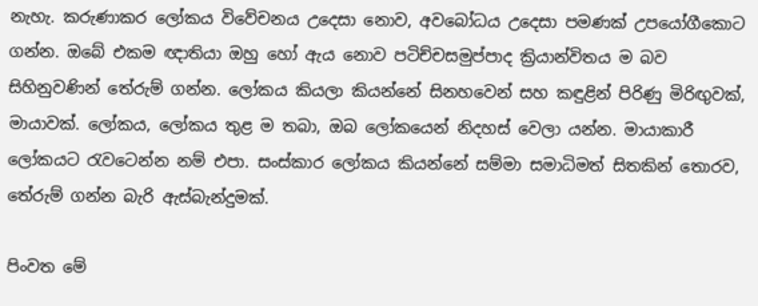නැහැ. කරුණාකර ලෝකය විවේචනය උදෙසා නොව, අවබෝධය උදෙසා පමණක් උපයෝගීකොට ගන්න. ඔබේ එකම ඥාතියා ඔහු හෝ ඇය නොව පටිච්චසමුප්පාද ක්‍රියාන්විතය ම බව සිහිනුවණින් තේරුම් ගන්න. ලෝකය කියලා කියන්නේ සිනහවෙන් සහ කඳුළින් පිරිණු මිරිඟුවක්, මායාවක්. ලෝකය, ලෝකය තුළ ම තබා, ඔබ ලෝකයෙන් නිදහස් වෙලා යන්න. මායාකාරී ලෝකයට රැවටෙන්න නම් එපා. සංස්කාර ලෝකය කියන්නේ සම්මා සමාධිමත් සිතකින් තොරව, තේරුම් ගන්න බැරි ඇස්බැන්දුමක්.

පිංවත මේ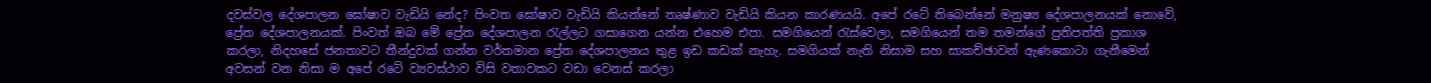දවස්වල දේශපාලන ඝෝෂාව වැඩියි නේද? පිංවත ඝෝෂාව වැඩියි කියන්නේ තෘෂ්ණාව වැඩියි කියන කාරණයයි. අපේ රටේ තිබෙන්නේ මනුෂ්‍ය දේශපාලනයක් නොවේ, ප්‍රේත දේශපාලනයක්. පිංවත් ඔබ මේ ප්‍රේත දේශපාලන රැල්ලට ගසාගෙන යන්න එහෙම එපා. සමගියෙන් රැස්වෙලා, සමගියෙන් තම තමන්ගේ ප්‍රතිපත්ති ප්‍රකාශ කරලා, නිදහසේ ජනතාවට තීන්දුවක් ගන්න වර්තමාන ප්‍රේත දේශපාලනය තුළ ඉඩ කඩක් නැහැ. සමගියක් නැති නිසාම සහ සාකච්ඡාවන් ඇණකොටා ගැනීමෙන් අවසන් වන නිසා ම අපේ රටේ ව්‍යවස්ථාව විසි වතාවකට වඩා වෙනස් කරලා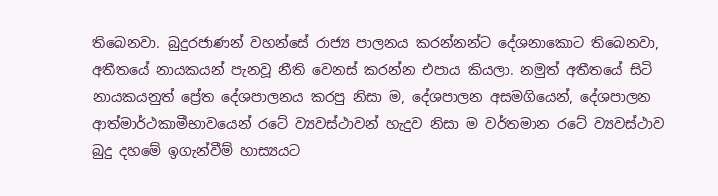තිබෙනවා. බුදුරජාණන් වහන්සේ රාජ්‍ය පාලනය කරන්නන්ට දේශනාකොට තිබෙනවා, අතීතයේ නායකයන් පැනවූ නීති වෙනස් කරන්න එපාය කියලා. නමුත් අතීතයේ සිටි නායකයනුත් ප්‍රේත දේශපාලනය කරපු නිසා ම, දේශපාලන අසමගියෙන්, දේශපාලන ආත්මාර්ථකාමීභාවයෙන් රටේ ව්‍යවස්ථාවන් හැදුව නිසා ම වර්තමාන රටේ ව්‍යවස්ථාව බුදු දහමේ ඉගැන්වීම් හාස්‍යයට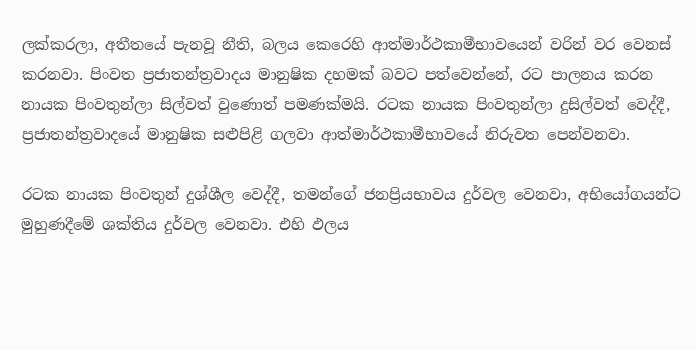ලක්කරලා, අතීතයේ පැනවූ නීති, බලය කෙරෙහි ආත්මාර්ථකාමීභාවයෙන් වරින් වර වෙනස් කරනවා. පිංවත ප්‍රජාතන්ත්‍රවාදය මානුෂික දහමක් බවට පත්වෙන්නේ, රට පාලනය කරන නායක පිංවතුන්ලා සිල්වත් වුණොත් පමණක්මයි. රටක නායක පිංවතුන්ලා දුසිල්වත් වෙද්දී, ප්‍රජාතන්ත්‍රවාදයේ මානුෂික සළුපිළි ගලවා ආත්මාර්ථකාමීභාවයේ නිරුවත පෙන්වනවා.

රටක නායක පිංවතුන් දුශ්ශීල වෙද්දී, තමන්ගේ ජනප්‍රියභාවය දුර්වල වෙනවා, අභියෝගයන්ට මුහුණදීමේ ශක්තිය දුර්වල වෙනවා. එහි ඵලය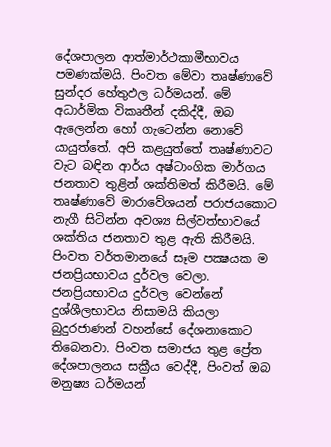දේශපාලන ආත්මාර්ථකාමීභාවය පමණක්මයි. පිංවත මේවා තෘෂ්ණාවේ සුන්දර හේතුඵල ධර්මයන්. මේ අධාර්මික විකෘතීන් දකිද්දී, ඔබ ඇලෙන්න හෝ ගැටෙන්න නොවේ යායුත්තේ. අපි කළයුත්තේ තෘෂ්ණාවට වැට බඳින ආර්ය අෂ්ටාංගික මාර්ගය ජනතාව තුළින් ශක්තිමත් කිරීමයි. මේ තෘෂ්ණාවේ මාරාවේශයන් පරාජයකොට නැගී සිටින්න අවශ්‍ය සිල්වත්භාවයේ ශක්තිය ජනතාව තුළ ඇති කිරීමයි. පිංවත වර්තමානයේ සෑම පක්‍ෂයක ම ජනප්‍රියභාවය දුර්වල වෙලා. ජනප්‍රියභාවය දුර්වල වෙන්නේ දුශ්ශීලභාවය නිසාමයි කියලා බුදුරජාණන් වහන්සේ දේශනාකොට තිබෙනවා. පිංවත සමාජය තුළ ප්‍රේත දේශපාලනය සක්‍රීය වෙද්දී, පිංවත් ඔබ මනුෂ්‍ය ධර්මයන්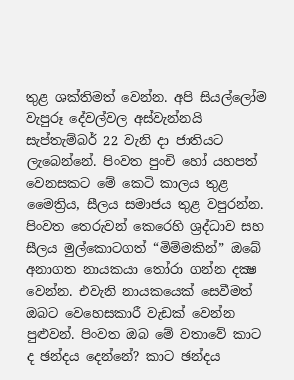තුළ ශක්තිමත් වෙන්න. අපි සියල්ලෝම වැපුරූ දේවල්වල අස්වැන්නයි සැප්තැම්බර් 22 වැනි දා ජාතියට ලැබෙන්නේ. පිංවත පුංචි හෝ යහපත් වෙනසකට මේ කෙටි කාලය තුළ මෛත්‍රිය, සීලය සමාජය තුළ වපුරන්න. පිංවත තෙරුවන් කෙරෙහි ශ්‍රද්ධාව සහ සීලය මුල්කොටගත් “මිම්මකින්” ඔබේ අනාගත නායකයා තෝරා ගන්න දක්‍ෂ වෙන්න. එවැනි නායකයෙක් සෙවීමත් ඔබට වෙහෙසකාරී වැඩක් වෙන්න පුළුවන්. පිංවත ඔබ මේ වතාවේ කාට ද ඡන්දය දෙන්නේ? කාට ඡන්දය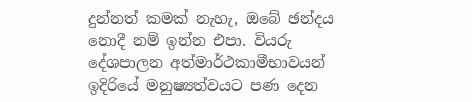දුන්නත් කමක් නැහැ, ඔබේ ඡන්දය නොදී නම් ඉන්න එපා. වියරු දේශපාලන අත්මාර්ථකාමීභාවයන් ඉදිරියේ මනුෂ්‍යත්වයට පණ දෙන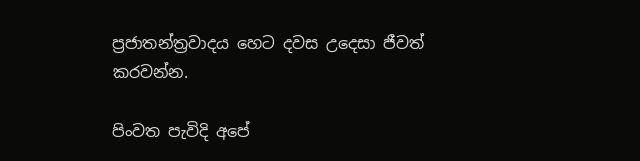ප්‍රජාතන්ත්‍රවාදය හෙට දවස උදෙසා ජීවත් කරවන්න.

පිංවත පැවිදි අපේ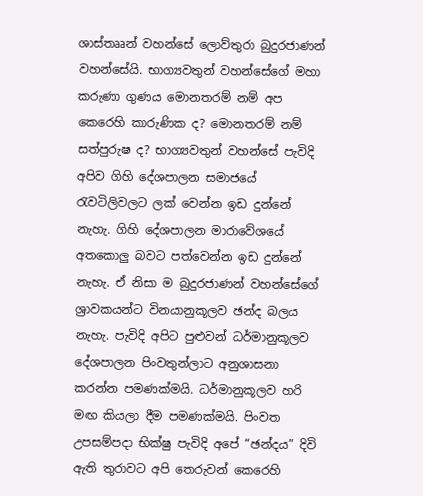ශාස්තෲන් වහන්සේ ලොව්තුරා බුදුරජාණන් වහන්සේයි. භාග්‍යවතුන් වහන්සේගේ මහා කරුණා ගුණය මොනතරම් නම් අප කෙරෙහි කාරුණික ද? මොනතරම් නම් සත්පුරුෂ ද? භාග්‍යවතුන් වහන්සේ පැවිදි අපිව ගිහි දේශපාලන සමාජයේ රැවටිලිවලට ලක් වෙන්න ඉඩ දුන්නේ නැහැ. ගිහි දේශපාලන මාරාවේශයේ අතකොලු බවට පත්වෙන්න ඉඩ දුන්නේ නැහැ. ඒ නිසා ම බුදුරජාණන් වහන්සේගේ ශ්‍රාවකයන්ට විනයානුකූලව ඡන්ද බලය නැහැ. පැවිදි අපිට පුළුවන් ධර්මානුකූලව දේශපාලන පිංවතුන්ලාට අනුශාසනා කරන්න පමණක්මයි. ධර්මානුකූලව හරි මඟ කියලා දීම පමණක්මයි. පිංවත උපසම්පදා භික්ෂු පැවිදි අපේ “ඡන්දය” දිවි ඇති තුරාවට අපි තෙරුවන් කෙරෙහි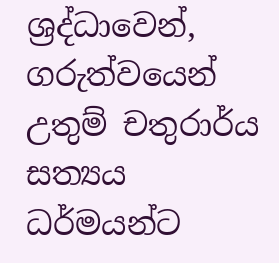ශ්‍රද්ධාවෙන්, ගරුත්වයෙන් උතුම් චතුරාර්ය සත්‍යය ධර්මයන්ට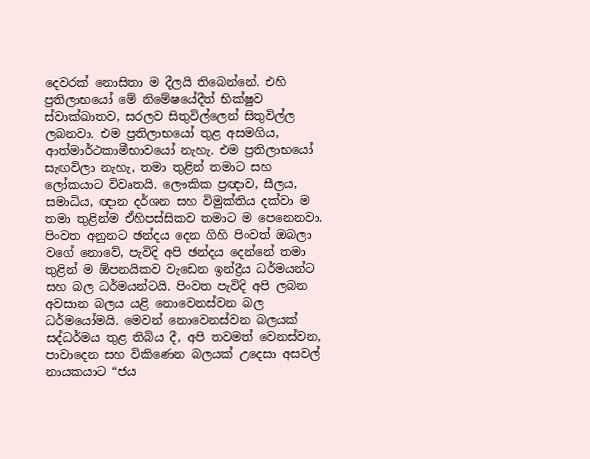දෙවරක් නොසිතා ම දීලයි තිබෙන්නේ. එහි ප්‍රතිලාභයෝ මේ නිමේෂයේදීත් භික්ෂුව ස්වාක්ඛාතව, සරලව සිතුවිල්ලෙන් සිතුවිල්ල ලබනවා. එම ප්‍රතිලාභයෝ තුළ අසමගිය, ආත්මාර්ථකාමීභාවයෝ නැහැ. එම ප්‍රතිලාභයෝ සැඟවිලා නැහැ, තමා තුළින් තමාට සහ ලෝකයාට විවෘතයි. ලෞකික ප්‍රඥාව, සීලය, සමාධිය, ඥාන දර්ශන සහ විමුක්තිය දක්වා ම තමා තුළින්ම ඒහිපස්සිකව තමාට ම පෙනෙනවා. පිංවත අනුනට ඡන්දය දෙන ගිහි පිංවත් ඔබලා වගේ නොවේ, පැවිදි අපි ඡන්දය දෙන්නේ තමා තුළින් ම ඕපනයිකව වැඩෙන ඉන්ද්‍රීය ධර්මයන්ට සහ බල ධර්මයන්ටයි. පිංවත පැවිදි අපි ලබන අවසාන බලය යළි නොවෙනස්වන බල ධර්මයෝමයි. මෙවන් නොවෙනස්වන බලයක් සද්ධර්මය තුළ තිබිය දී, අපි තවමත් වෙනස්වන, පාවාදෙන සහ විකිණෙන බලයක් උදෙසා අසවල් නායකයාට “ජය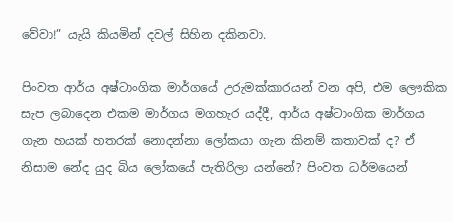වේවා!” යැයි කියමින් දවල් සිහින දකිනවා.

පිංවත ආර්ය අෂ්ටාංගික මාර්ගයේ උරුමක්කාරයන් වන අපි, එම ලෞකික සැප ලබාදෙන එකම මාර්ගය මගහැර යද්දී, ආර්ය අෂ්ටාංගික මාර්ගය ගැන හයක් හතරක් නොදන්නා ලෝකයා ගැන කිනම් කතාවක් ද? ඒ නිසාම නේද යුද බිය ලෝකයේ පැතිරිලා යන්නේ? පිංවත ධර්මයෙන්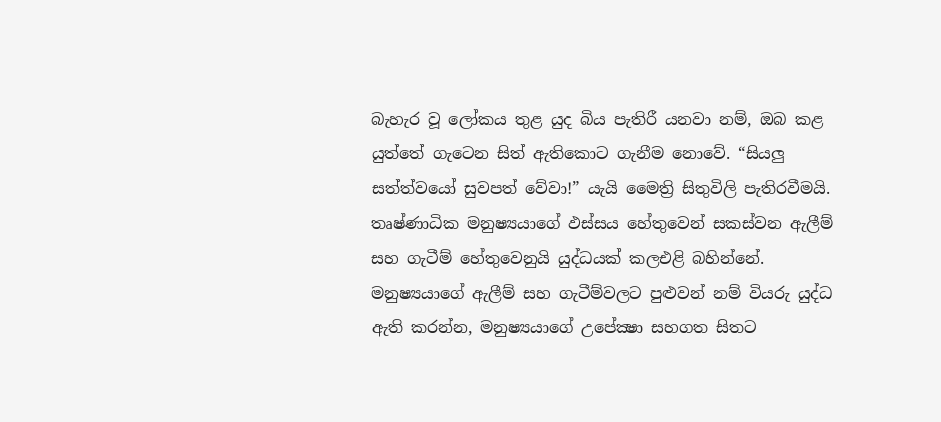බැහැර වූ ලෝකය තුළ යුද බිය පැතිරී යනවා නම්, ඔබ කළ යුත්තේ ගැටෙන සිත් ඇතිකොට ගැනීම නොවේ. “සියලු සත්ත්වයෝ සුවපත් වේවා!” යැයි මෛත්‍රි සිතුවිලි පැතිරවීමයි. තෘෂ්ණාධික මනුෂ්‍යයාගේ ඵස්සය හේතුවෙන් සකස්වන ඇලීම් සහ ගැටීම් හේතුවෙනුයි යුද්ධයක් කලඑළි බහින්නේ. මනුෂ්‍යයාගේ ඇලීම් සහ ගැටීම්වලට පුළුවන් නම් වියරු යුද්ධ ඇති කරන්න, මනුෂ්‍යයාගේ උපේක්‍ෂා සහගත සිතට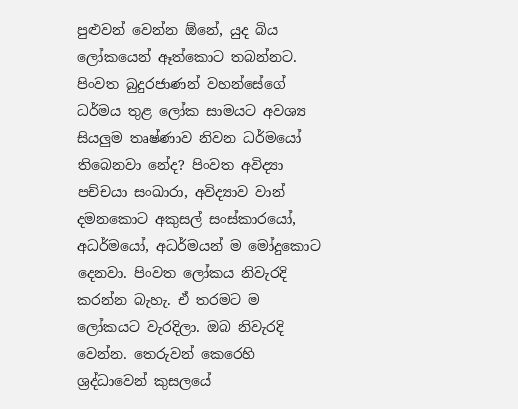පුළුවන් වෙන්න ඕනේ, යුද බිය ලෝකයෙන් ඈත්කොට තබන්නට. පිංවත බුදුරජාණන් වහන්සේගේ ධර්මය තුළ ලෝක සාමයට අවශ්‍ය සියලුම තෘෂ්ණාව නිවන ධර්මයෝ තිබෙනවා නේද? පිංවත අවිද්‍යා පච්චයා සංඛාරා, අවිද්‍යාව වාන් දමනකොට අකුසල් සංස්කාරයෝ, අධර්මයෝ, අධර්මයන් ම මෝදුකොට දෙනවා. පිංවත ලෝකය නිවැරදි කරන්න බැහැ. ඒ තරමට ම ලෝකයට වැරදිලා. ඔබ නිවැරදි වෙන්න. තෙරුවන් කෙරෙහි ශ්‍රද්ධාවෙන් කුසලයේ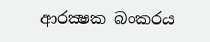ආරක්‍ෂක බංකරය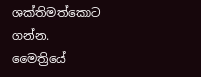ශක්තිමත්කොට ගන්න. මෛත්‍රියේ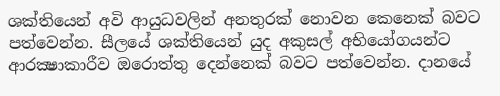ශක්තියෙන් අවි ආයුධවලින් අනතුරක් නොවන කෙනෙක් බවට පත්වෙන්න. සීලයේ ශක්තියෙන් යුද අකුසල් අභියෝගයන්ට ආරක්‍ෂාකාරීව ඔරොත්තු දෙන්නෙක් බවට පත්වෙන්න. දානයේ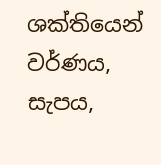ශක්තියෙන් වර්ණය, සැපය,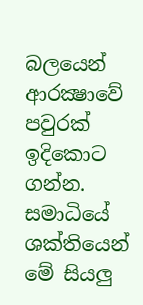බලයෙන් ආරක්‍ෂාවේ පවුරක් ඉදිකොට ගන්න. සමාධියේ ශක්තියෙන් මේ සියලු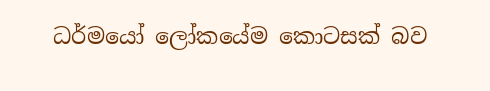ධර්මයෝ ලෝකයේම කොටසක් බව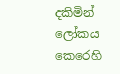දකිමින් ලෝකය කෙරෙහි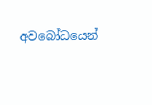අවබෝධයෙන්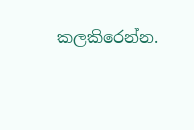කලකිරෙන්න.